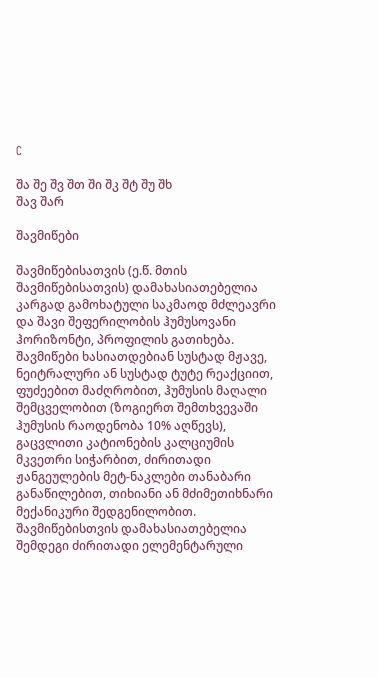C

შა შე შვ შთ ში შკ შტ შუ შხ
შავ შარ

შავმიწები

შავმიწებისათვის (ე.წ. მთის შავმიწებისათვის) დამახასიათებელია კარგად გამოხატული საკმაოდ მძლეავრი და შავი შეფერილობის ჰუმუსოვანი ჰორიზონტი, პროფილის გათიხება. შავმიწები ხასიათდებიან სუსტად მჟავე, ნეიტრალური ან სუსტად ტუტე რეაქციით, ფუძეებით მაძღრობით, ჰუმუსის მაღალი შემცველობით (ზოგიერთ შემთხვევაში ჰუმუსის რაოდენობა 10% აღწევს), გაცვლითი კატიონების კალციუმის მკვეთრი სიჭარბით, ძირითადი ჟანგეულების მეტ-ნაკლები თანაბარი განაწილებით, თიხიანი ან მძიმეთიხნარი მექანიკური შედგენილობით. შავმიწებისთვის დამახასიათებელია შემდეგი ძირითადი ელემენტარული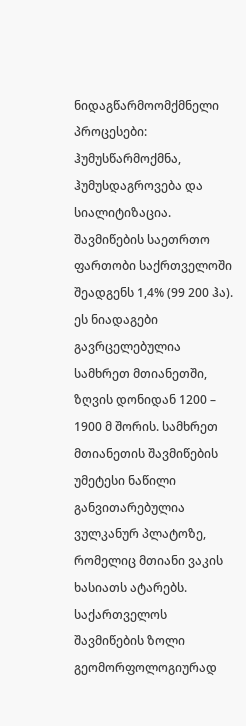ნიდაგწარმოომქმნელი პროცესები: ჰუმუსწარმოქმნა, ჰუმუსდაგროვება და სიალიტიზაცია. შავმიწების საეთრთო ფართობი საქრთველოში შეადგენს 1,4% (99 200 ჰა). ეს ნიადაგები გავრცელებულია სამხრეთ მთიანეთში, ზღვის დონიდან 1200 – 1900 მ შორის. სამხრეთ მთიანეთის შავმიწების უმეტესი ნაწილი განვითარებულია ვულკანურ პლატოზე, რომელიც მთიანი ვაკის ხასიათს ატარებს. საქართველოს შავმიწების ზოლი გეომორფოლოგიურად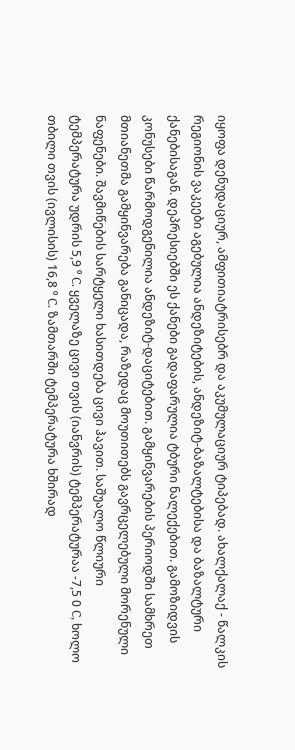იყოფა დენუდაციურ, ამფითიატრისებრ და აკუმულაციურ ტიპებად. ახალქალაქ - წალკის რეგიონის ვაკეები აგებულია ანდეზიტების, ანდეზიტ-ბაზალტებისა და ბაზალტური ქანებისაგან. დეპრესიებში ეს ქანები გადაფარულია ტბური ნალექებით. გამოზიდვის კონუსები წარმოდგენილია ანდეზიტ-დაციტებით. გამყინვარების პერიოდში სამხრეთ მთიანეთმა გამყინვარება განიცადა, რაზედაც მოუთითებს გავრცელებული მორენული ნაფენები. შავმიწების სარტყელი ხასითდება ცივი ჰავით. საშუალო წლიური ტემპერატურა უდრის 5,9 ⁰ C. ყველაზე ცივი თვის (იანვრის) ტემპერატურაა -7,5 0 C, ხოლო თბილი თვის (ივლისის) 16,8 ⁰ C. ზამთარში ტემპერატურა ხშირად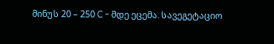მინუს 20 – 250 C - მდე ეცემა. სავეგეტაციო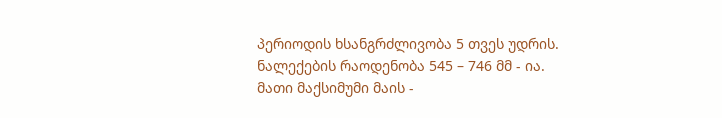პერიოდის ხსანგრძლივობა 5 თვეს უდრის. ნალექების რაოდენობა 545 – 746 მმ - ია. მათი მაქსიმუმი მაის -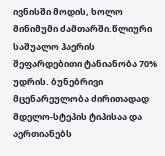ივნისში მოდის, ხოლო მინიმუმი ძამთარში.წლიური საშუალო ჰაერის შეფარდებითი ტანიანობა 70% უდრის. ბუნებრივი მცენარეულობა ძირითადად მდელო-სტეპის ტიპისაა და აერთიანებს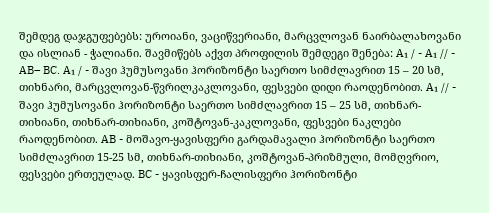შემდეგ დაჯგუფებებს: უროიანი, ვაციწვერიანი, მარცვლოვან ნაირბალახოვანი და ისლიან - ჭალიანი. შავმიწებს აქვთ პროფილის შემდეგი შენება: A₁ / - A₁ // - AB– BC. A₁ / - შავი ჰუმუსოვანი ჰორიზონტი საერთო სიმძლავრით 15 – 20 სმ, თიხნარი, მარცვლოვან-წვრილკაკლოვანი, ფესვები დიდი რაოდენობით. A₁ // - შავი ჰუმუსოვანი ჰორიზონტი საერთო სიმძლავრით 15 – 25 სმ, თიხნარ-თიხიანი, თიხნარ-თიხიანი, კოშტოვან-კაკლოვანი, ფესვები ნაკლები რაოდენობით. AB - მოშავო-ყავისფერი გარდამავალი ჰორიზონტი საერთო სიმძლავრით 15-25 სმ, თიხნარ-თიხიანი, კოშტოვან-პრიზმული, მომღვრიო, ფესვები ერთეულად. BC - ყავისფერ-ჩალისფერი ჰორიზონტი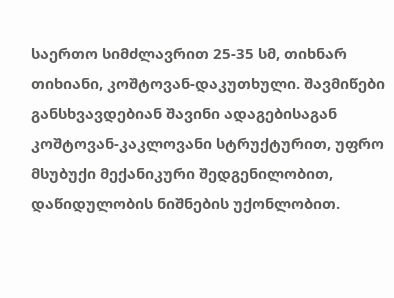საერთო სიმძლავრით 25-35 სმ, თიხნარ თიხიანი, კოშტოვან-დაკუთხული. შავმიწები განსხვავდებიან შავინი ადაგებისაგან კოშტოვან-კაკლოვანი სტრუქტურით, უფრო მსუბუქი მექანიკური შედგენილობით, დაწიდულობის ნიშნების უქონლობით.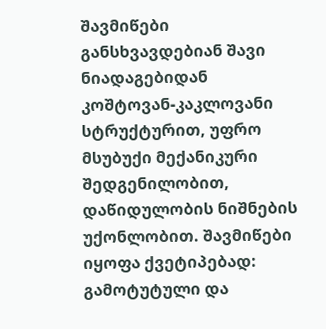შავმიწები განსხვავდებიან შავი ნიადაგებიდან კოშტოვან-კაკლოვანი სტრუქტურით, უფრო მსუბუქი მექანიკური შედგენილობით, დაწიდულობის ნიშნების უქონლობით. შავმიწები იყოფა ქვეტიპებად: გამოტუტული და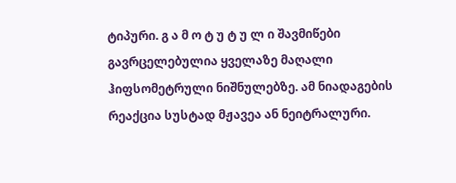ტიპური. გ ა მ ო ტ უ ტ უ ლ ი შავმიწები გავრცელებულია ყველაზე მაღალი ჰიფსომეტრული ნიშნულებზე. ამ ნიადაგების რეაქცია სუსტად მჟავეა ან ნეიტრალური.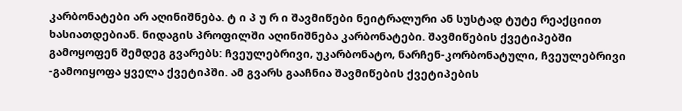კარბონატები არ აღინიშნება. ტ ი პ უ რ ი შავმიწები ნეიტრალური ან სუსტად ტუტე რეაქციით ხასიათდებიან. ნიდაგის პროფილში აღინიშნება კარბონატები. შავმიწების ქვეტიპებში გამოყოფენ შემდეგ გვარებს: ჩვეულებრივი, უკარბონატო, ნარჩენ-კორბონატული, ჩვეულებრივი -გამოიყოფა ყველა ქვეტიპში. ამ გვარს გააჩნია შავმიწების ქვეტიპების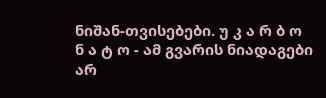ნიშან-თვისებები. უ კ ა რ ბ ო ნ ა ტ ო - ამ გვარის ნიადაგები არ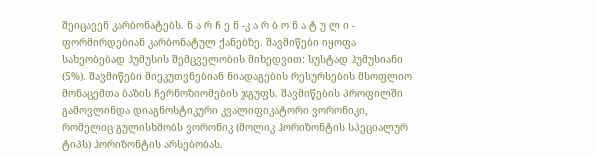შეიცავენ კარბონატებს. ნ ა რ ჩ ე ნ -კ ა რ ბ ო ნ ა ტ უ ლ ი - ფორმირდებიან კარბონატულ ქანებზე. შავმიწები იყოფა სახეობებად ჰუმუსის შემცველობის მიხედვით: სუსტად ჰუმუსიანი (5%). შავმიწები მიეკუთვნებიან ნიადაგების რესურსების მსოფლიო მონაცემთა ბაზის ჩერნოზიომების ჯგუფს. შავმიწების პროფილში გამოვლინდა დიაგნოსტიკური კვალიფიკატორი ვორონიკი, რომელიც გულისხმობს ვორონიკ (მოლიკ ჰორიზონტის სპეციალურ ტიპს) ჰორიზონტის არსებობას.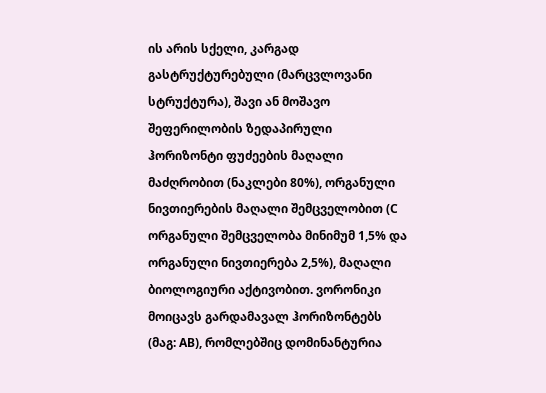ის არის სქელი, კარგად გასტრუქტურებული (მარცვლოვანი სტრუქტურა), შავი ან მოშავო შეფერილობის ზედაპირული ჰორიზონტი ფუძეების მაღალი მაძღრობით (ნაკლები 80%), ორგანული ნივთიერების მაღალი შემცველობით (C ორგანული შემცველობა მინიმუმ 1,5% და ორგანული ნივთიერება 2,5%), მაღალი ბიოლოგიური აქტივობით. ვორონიკი მოიცავს გარდამავალ ჰორიზონტებს (მაგ: AB), რომლებშიც დომინანტურია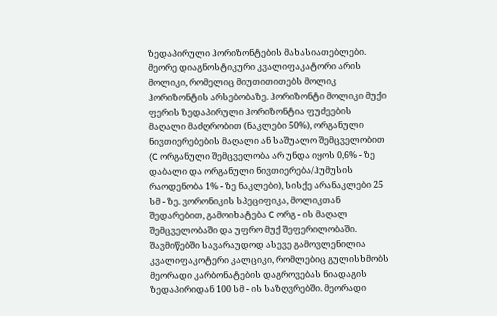ზედაპირული ჰორიზონტების მახასიათებლები. მეორე დიაგნოსტიკური კვალიფაკატორი არის მოლიკი, რომელიც მიუთითითებს მოლიკ ჰორიზონტის არსებობაზე. ჰორიზონტი მოლიკი მუქი ფერის ზედაპირული ჰორიზონტია ფუძეების მაღალი მაძღრობით (ნაკლები 50%), ორგანული ნივთიერებების მაღალი ან საშუალო შემცველობით (C ორგანული შემცველობა არ უნდა იყოს 0,6% - ზე დაბალი და ორგანული ნივთიერება/ჰუმუსის რაოდენობა 1% - ზე ნაკლები), სისქე არანაკლები 25 სმ - ზე. ვორონიკის სპეციფიკა, მოლიკთან შედარებით, გამოიხატება C ორგ - ის მაღალ შემცველობაში და უფრო მუქ შეფერილობაში. შავმიწებში სავარაუდოდ ასევე გამოვლენილია კვალიფაკოტერი კალციკი, რომლებიც გულისხმობს მეორადი კარბონატების დაგროვებას ნიადაგის ზედაპირიდან 100 სმ - ის საზღვრებში. მეორადი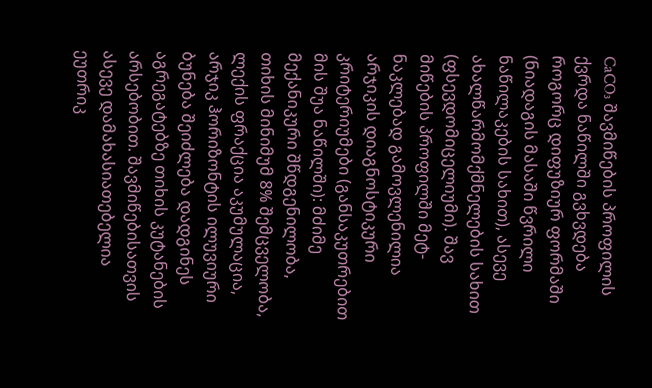CaCO₃ შავმიწების პროფილის ქვრდა ნაწილში გვხვდება როგორც დიფუზიურ ფორმაში (ნიადაგის მასაში წვრილი ნაწილაკების სახით), ასევე ახალწარმომქმნელების სახით (ფსევდომიცელიუმი). შავ მიწების პროფილში მეტ-ნაკლებად გამოვლენილია არჯიკის დიაგნოსტიკური კრიტერიუმები (განსაკუთრებით მის შუა ნაწილში): მძიმე მექანიკური შწდგენილობა, თიხის მინიმუმ 8% შემცველობა, ლექის ფრაქცია აკუმულაცია, არჯიკ ჰორიზონტის ილუვიური ბუნება შეიძლება დადგინეს აგრეგატებზე თიხის კუტანების არსებობით. შავმიწებისათვის ასევე დამახასიათებელია ეუთრიკ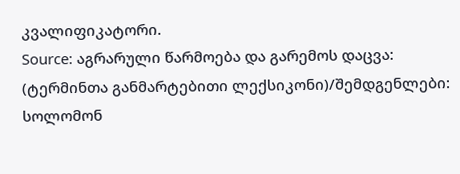კვალიფიკატორი.
Source: აგრარული წარმოება და გარემოს დაცვა: (ტერმინთა განმარტებითი ლექსიკონი)/შემდგენლები: სოლომონ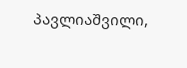პავლიაშვილი,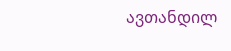ავთანდილ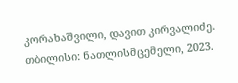კორახაშვილი, დავით კირვალიძე. თბილისი: ნათლისმცემელი, 2023.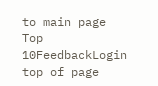to main page Top 10FeedbackLogin top of page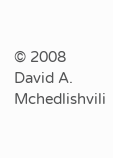© 2008 David A. Mchedlishvili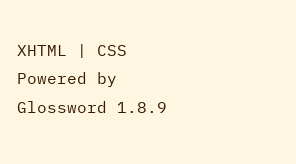XHTML | CSS Powered by Glossword 1.8.9